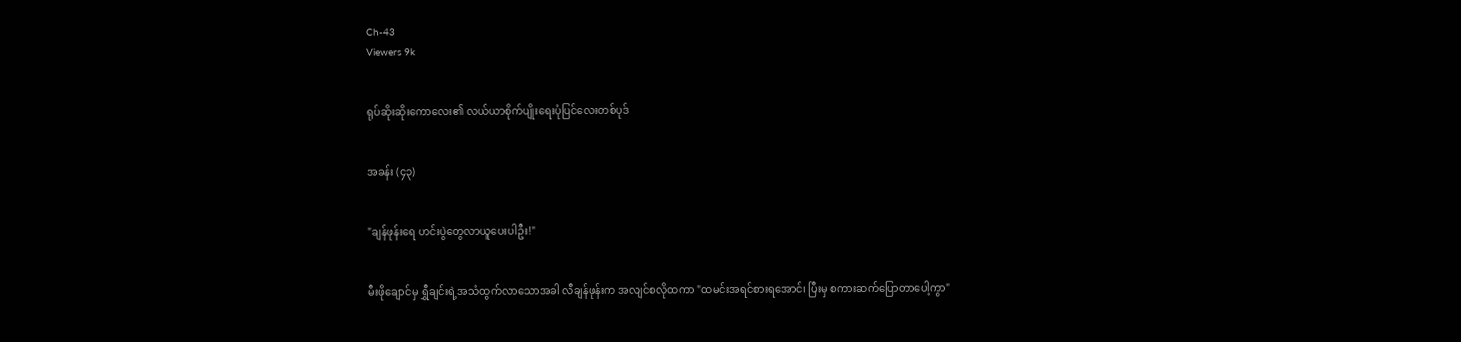Ch-43
Viewers 9k


ရုပ်ဆိုးဆိုးကောလေး၏ လယ်ယာစိုက်ပျိုးရေးပုံပြင်လေးတစ်ပုဒ်


အခန်း (၄၃)


"ချန်ဖုန်းရေ ဟင်းပွဲတွေလာယူပေးပါဦး!"


မီးဖိုချောင်မှ ရွှီချင်းရဲ့အသံထွက်လာသောအခါ လီချန်ဖုန်းက အလျင်စလိုထကာ "ထမင်းအရင်စားရအောင်၊ ပြီးမှ စကားဆက်ပြောတာပေါ့ကွာ"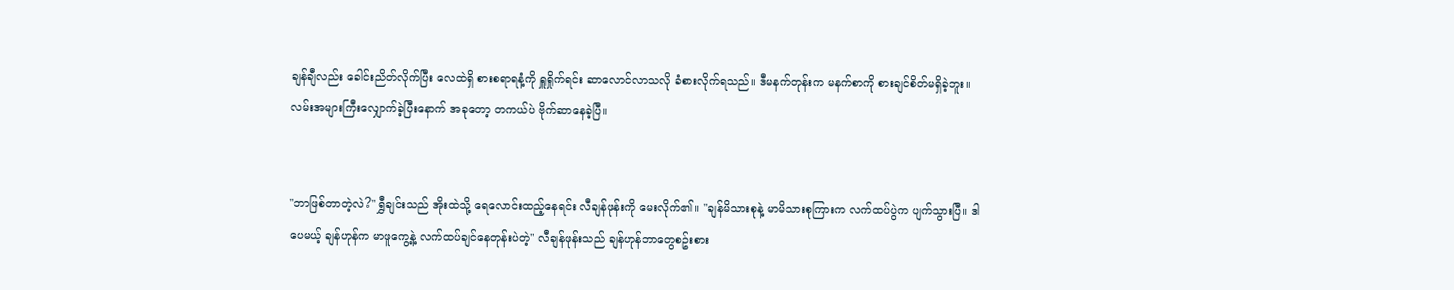ချန်ချီလည်း ခေါင်းညိတ်လိုက်ပြီး လေထဲရှိ စားစရာရနံ့ကို ရှူရှိုက်ရင်း ဆာလောင်လာသလို ခံစားလိုက်ရသည်။ ဒီမနက်တုန်းက မနက်စာကို စားချင်စိတ်မရှိခဲ့ဘူး။ လမ်းအများကြီးလျှောက်ခဲ့ပြီးနောက် အခုတော့ တကယ်ပဲ ဗိုက်ဆာနေခဲ့ပြီ။


"ဘာဖြစ်တာတဲ့လဲ?" ရွှီချင်းသည် အိုးထဲသို့ ရေလောင်းထည့်နေရင်း လီချန်ဖုန်းကို မေးလိုက်၏။ "ချန်မိသားစုနဲ့ မာမိသားစုကြားက လက်ထပ်ပွဲက ပျက်သွားပြီ။ ဒါပေမယ့် ချန်ဟုန်က မာဖူကွေ့နဲ့ လက်ထပ်ချင်နေတုန်းပဲတဲ့" လီချန်ဖုန်းသည် ချန်ဟုန်ဘာတွေစဥ်းစား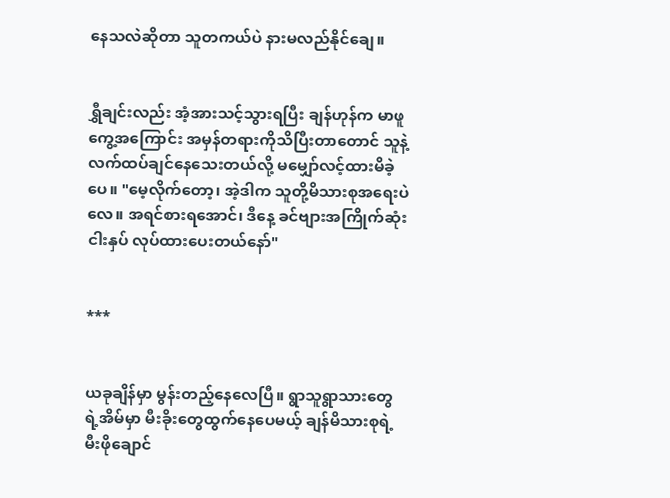နေသလဲဆိုတာ သူတကယ်ပဲ နားမလည်နိုင်ချေ။


ရွှီချင်းလည်း အံ့အားသင့်သွားရပြီး ချန်ဟုန်က မာဖူကွေ့အကြောင်း အမှန်တရားကိုသိပြီးတာတောင် သူနဲ့လက်ထပ်ချင်နေသေးတယ်လို့ မမျှော်လင့်ထားမိခဲ့ပေ။ "မေ့လိုက်တော့၊ အဲ့ဒါက သူတို့မိသားစုအရေးပဲလေ။ အရင်စားရအောင်၊ ဒီနေ့ ခင်ဗျားအကြိုက်ဆုံးငါးနှပ် လုပ်ထားပေးတယ်နော်"


***


ယခုချိန်မှာ မွန်းတည့်နေလေပြီ။ ရွာသူရွာသားတွေရဲ့အိမ်မှာ မီးခိုးတွေထွက်နေပေမယ့် ချန်မိသားစုရဲ့ မီးဖိုချောင်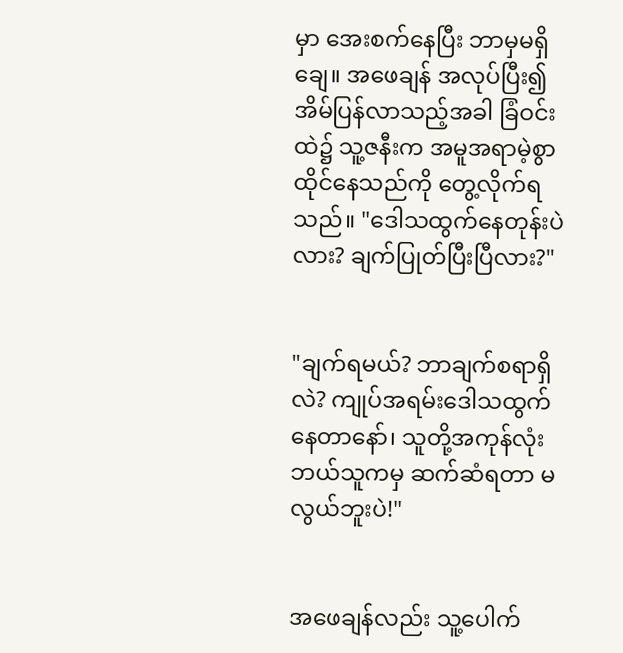မှာ အေးစက်နေပြီး ဘာမှမရှိချေ။ အဖေချန် အလုပ်ပြီး၍ အိမ်ပြန်လာသည့်အခါ ခြံဝင်းထဲ၌ သူ့ဇနီးက အမူအရာမဲ့စွာ ထိုင်နေသည်ကို တွေ့လိုက်ရသည်။ "ဒေါသထွက်နေတုန်းပဲလား? ချက်ပြုတ်ပြီးပြီလား?"


"ချက်ရမယ်? ဘာချက်စရာရှိလဲ? ကျုပ်အရမ်းဒေါသထွက်နေတာနော်၊ သူတို့အကုန်လုံး ဘယ်သူကမှ ဆက်ဆံရတာ မလွယ်ဘူးပဲ!"


အဖေချန်လည်း သူ့ပေါက်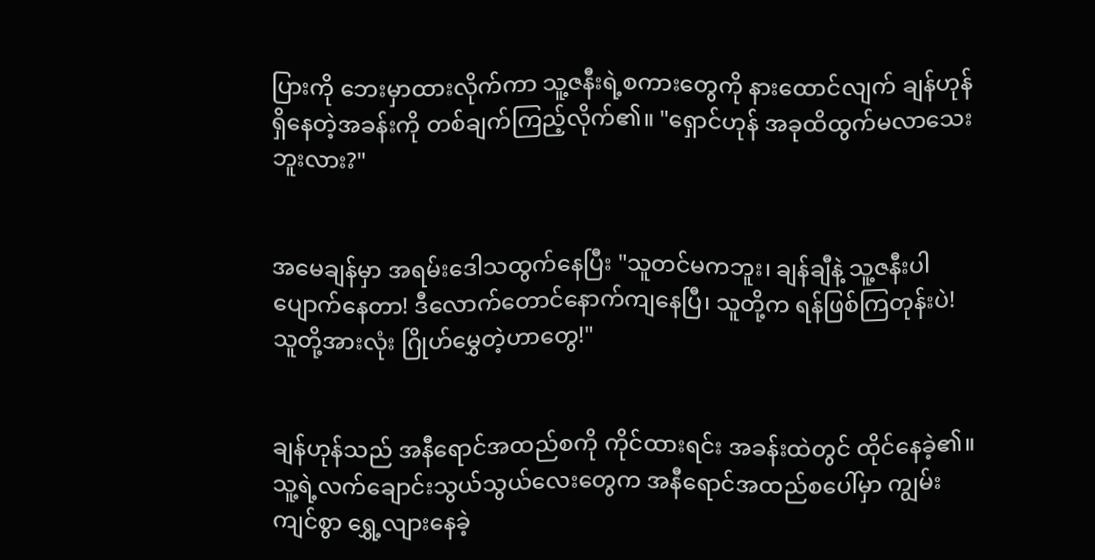ပြားကို ဘေးမှာထားလိုက်ကာ သူ့ဇနီးရဲ့စကားတွေကို နားထောင်လျက် ချန်ဟုန်ရှိနေတဲ့အခန်းကို တစ်ချက်ကြည့်လိုက်၏။ "ရှောင်ဟုန် အခုထိထွက်မလာသေးဘူးလား?"


အမေချန်မှာ အရမ်းဒေါသထွက်နေပြီး "သူတင်မကဘူး၊ ချန်ချီနဲ့ သူ့ဇနီးပါ ပျောက်နေတာ! ဒီလောက်တောင်နောက်ကျနေပြီ၊ သူတို့က ရန်ဖြစ်ကြတုန်းပဲ! သူတို့အားလုံး ဂြိုဟ်မွှေတဲ့ဟာတွေ!"


ချန်ဟုန်သည် အနီရောင်အထည်စကို ကိုင်ထားရင်း အခန်းထဲတွင် ထိုင်နေခဲ့၏။ သူ့ရဲ့လက်ချောင်းသွယ်သွယ်လေးတွေက အနီရောင်အထည်စပေါ်မှာ ကျွမ်းကျင်စွာ ရွှေ့လျားနေခဲ့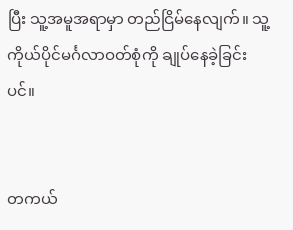ပြီး သူ့အမူအရာမှာ တည်ငြိမ်နေလျက်။ သူ့ကိုယ်ပိုင်မင်္ဂလာဝတ်စုံကို ချုပ်နေခဲ့ခြင်းပင်။


တကယ်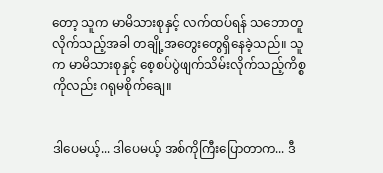တော့ သူက မာမိသားစုနှင့် လက်ထပ်ရန် သဘောတူလိုက်သည့်အခါ တချို့အတွေးတွေရှိနေခဲ့သည်။ သူက မာမိသားစုနှင့် စေ့စပ်ပွဲဖျက်သိမ်းလိုက်သည့်ကိစ္စကိုလည်း ဂရုမစိုက်ချေ။


ဒါပေမယ့်... ဒါပေမယ့် အစ်ကိုကြီးပြောတာက... ဒီ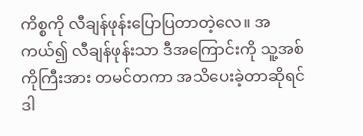ကိစ္စကို လီချန်ဖုန်းပြောပြတာတဲ့လေ။ အကယ်၍ လီချန်ဖုန်းသာ ဒီအကြောင်းကို သူ့အစ်ကိုကြီးအား တမင်တကာ အသိပေးခဲ့တာဆိုရင် ဒါ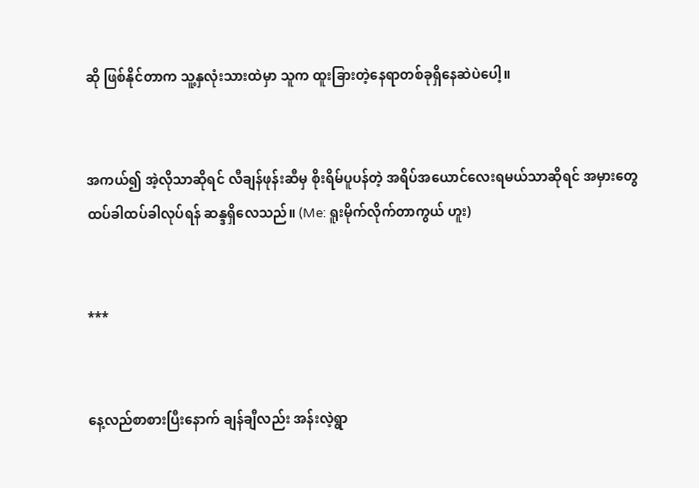ဆို ဖြစ်နိုင်တာက သူ့နှလုံးသားထဲမှာ သူက ထူးခြားတဲ့နေရာတစ်ခုရှိနေဆဲပဲပေါ့။


အကယ်၍ အဲ့လိုသာဆိုရင် လီချန်ဖုန်းဆီမှ စိုးရိမ်ပူပန်တဲ့ အရိပ်အယောင်လေးရမယ်သာဆိုရင် အမှားတွေထပ်ခါထပ်ခါလုပ်ရန် ဆန္ဒရှိလေသည်။ (Me: ရူးမိုက်လိုက်တာကွယ် ဟူး)


***


နေ့လည်စာစားပြီးနောက် ချန်ချီလည်း အန်းလဲ့ရွာ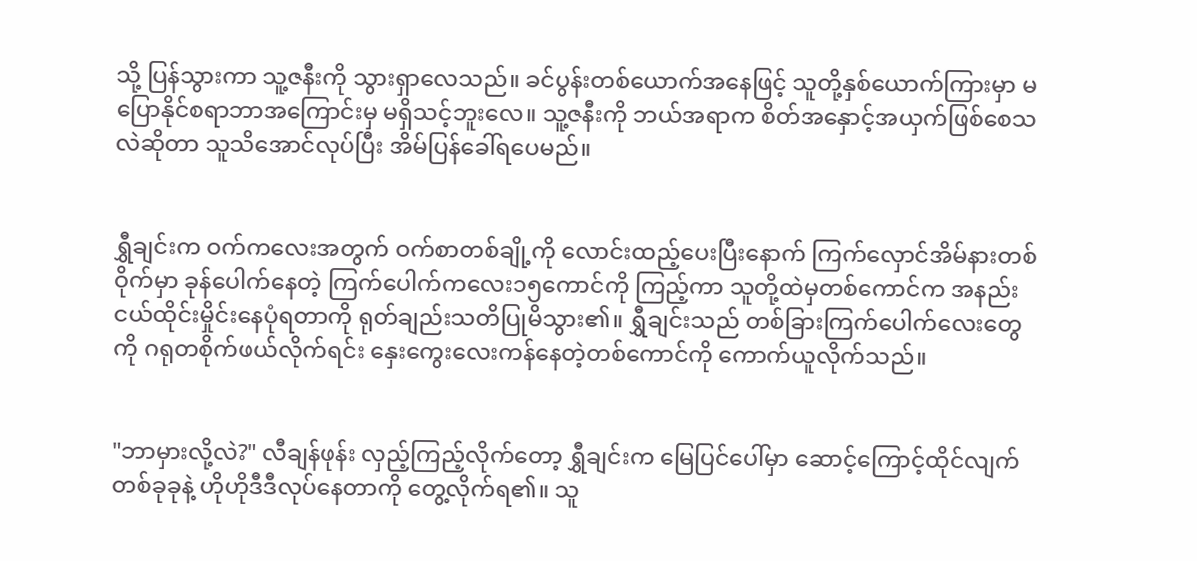သို့ ပြန်သွားကာ သူ့ဇနီးကို သွားရှာလေသည်။ ခင်ပွန်းတစ်ယောက်အနေဖြင့် သူတို့နှစ်ယောက်ကြားမှာ မပြောနိုင်စရာဘာအကြောင်းမှ မရှိသင့်ဘူးလေ။ သူ့ဇနီးကို ဘယ်အရာက စိတ်အနှောင့်အယှက်ဖြစ်စေသလဲဆိုတာ သူသိအောင်လုပ်ပြီး အိမ်ပြန်ခေါ်ရပေမည်။


ရွှီချင်းက ဝက်ကလေးအတွက် ဝက်စာတစ်ချို့ကို လောင်းထည့်ပေးပြီးနောက် ကြက်လှောင်အိမ်နားတစ်ဝိုက်မှာ ခုန်ပေါက်နေတဲ့ ကြက်ပေါက်ကလေး၁၅ကောင်ကို ကြည့်ကာ သူတို့ထဲမှတစ်ကောင်က အနည်းငယ်ထိုင်းမှိုင်းနေပုံရတာကို ရုတ်ချည်းသတိပြုမိသွား၏။ ရွှီချင်းသည် တစ်ခြားကြက်ပေါက်လေးတွေကို ဂရုတစိုက်ဖယ်လိုက်ရင်း နှေးကွေးလေးကန်နေတဲ့တစ်ကောင်ကို ကောက်ယူလိုက်သည်။


"ဘာမှားလို့လဲ?" လီချန်ဖုန်း လှည့်ကြည့်လိုက်တော့ ရွှီချင်းက မြေပြင်ပေါ်မှာ ဆောင့်ကြောင့်ထိုင်လျက် တစ်ခုခုနဲ့ ဟိုဟိုဒီဒီလုပ်နေတာကို တွေ့လိုက်ရ၏။ သူ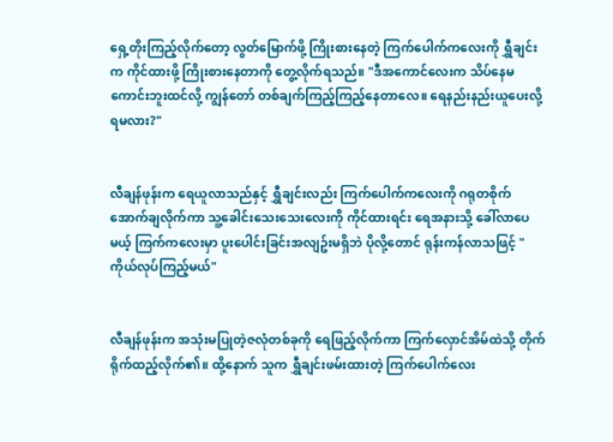ရှေ့တိုးကြည့်လိုက်တော့ လွတ်မြောက်ဖို့ ကြိုးစားနေတဲ့ ကြက်ပေါက်ကလေးကို ရွှီချင်းက ကိုင်ထားဖို့ ကြိုးစားနေတာကို တွေ့လိုက်ရသည်။ "ဒီအကောင်လေးက သိပ်နေမကောင်းဘူးထင်လို့ ကျွန်တော် တစ်ချက်ကြည့်ကြည့်နေတာလေ။ ရေနည်းနည်းယူပေးလို့ရမလား?"


လီချန်ဖုန်းက ရေယူလာသည်နှင့် ရွှီချင်းလည်း ကြက်ပေါက်ကလေးကို ဂရုတစိုက်အောက်ချလိုက်ကာ သူ့ခေါင်းသေးသေးလေးကို ကိုင်ထားရင်း ရေအနားသို့ ခေါ်လာပေမယ့် ကြက်ကလေးမှာ ပူးပေါင်းခြင်းအလျဥ်းမရှိဘဲ ပိုလို့တောင် ရုန်းကန်လာသဖြင့် "ကိုယ်လုပ်ကြည့်မယ်"


လီချန်ဖုန်းက အသုံးမပြုတဲ့ဇလုံတစ်ခုကို ရေဖြည့်လိုက်ကာ ကြက်လှောင်အိမ်ထဲသို့ တိုက်ရိုက်ထည့်လိုက်၏။ ထို့နောက် သူက ရွှီချင်းဖမ်းထားတဲ့ ကြက်ပေါက်လေး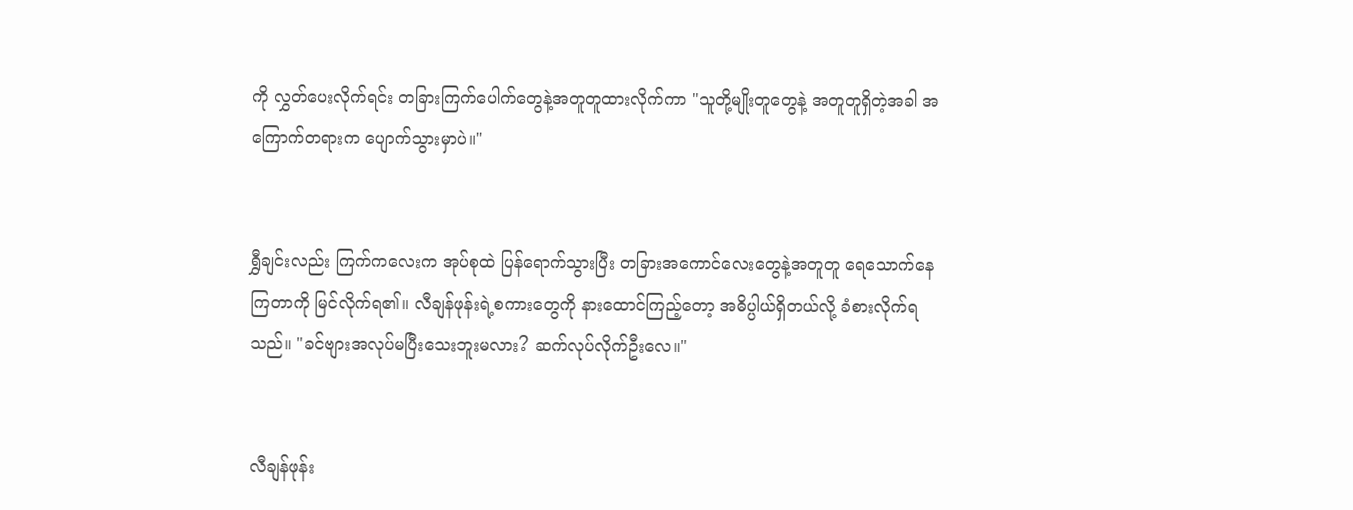ကို လွှတ်ပေးလိုက်ရင်း တခြားကြက်ပေါက်တွေနဲ့အတူတူထားလိုက်ကာ "သူတို့မျိုးတူတွေနဲ့ အတူတူရှိတဲ့အခါ အကြောက်တရားက ပျောက်သွားမှာပဲ။"


ရွှီချင်းလည်း ကြက်ကလေးက အုပ်စုထဲ ပြန်ရောက်သွားပြီး တခြားအကောင်လေးတွေနဲ့အတူတူ ရေသောက်နေကြတာကို မြင်လိုက်ရ၏။ လီချန်ဖုန်းရဲ့စကားတွေကို နားထောင်ကြည့်တော့ အဓိပ္ပါယ်ရှိတယ်လို့ ခံစားလိုက်ရသည်။ "ခင်ဗျားအလုပ်မပြီးသေးဘူးမလား? ဆက်လုပ်လိုက်ဦးလေ။"


လီချန်ဖုန်း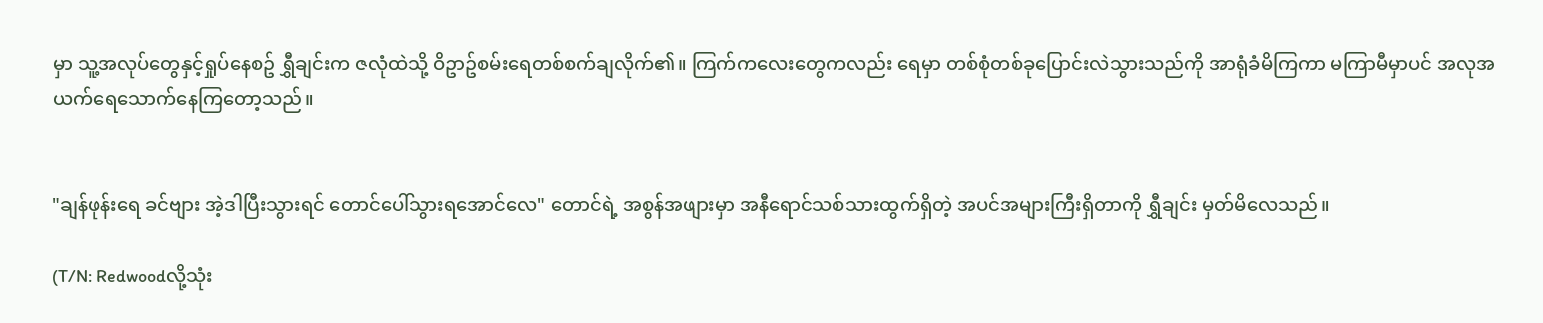မှာ သူ့အလုပ်တွေနှင့်ရှုပ်နေစဥ် ရွှီချင်းက ဇလုံထဲသို့ ဝိဥာဥ်စမ်းရေတစ်စက်ချလိုက်၏။ ကြက်ကလေးတွေကလည်း ရေမှာ တစ်စုံတစ်ခုပြောင်းလဲသွားသည်ကို အာရုံခံမိကြကာ မကြာမီမှာပင် အလုအယက်ရေသောက်နေကြတော့သည်။


"ချန်ဖုန်းရေ ခင်ဗျား အဲ့ဒါပြီးသွားရင် တောင်ပေါ်သွားရအောင်လေ" တောင်ရဲ့ အစွန်အဖျားမှာ အနီရောင်သစ်သားထွက်ရှိတဲ့ အပင်အများကြီးရှိတာကို ရွှီချင်း မှတ်မိလေသည်။

(T/N: Redwoodလို့သုံး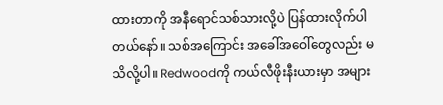ထားတာကို အနီရောင်သစ်သားလို့ပဲ ပြန်ထားလိုက်ပါတယ်နော်။ သစ်အကြောင်း အခေါ်အဝေါ်တွေလည်း မသိလို့ပါ။ Redwoodကို ကယ်လီဖိုးနီးယားမှာ အများ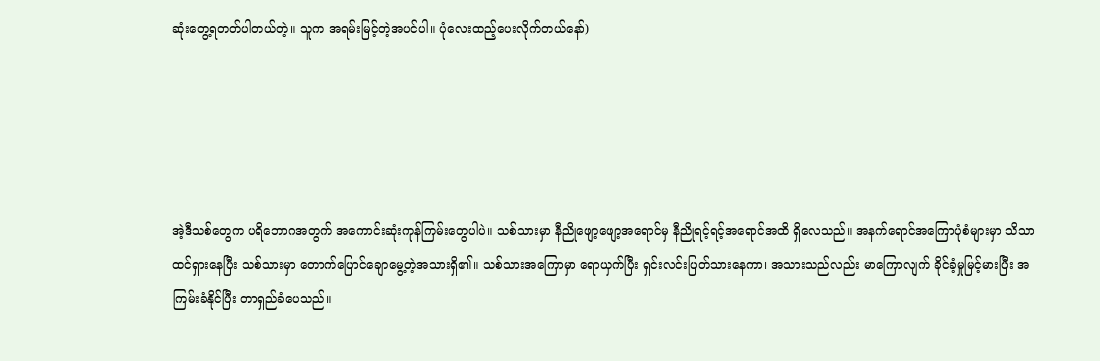ဆုံးတွေ့ရတတ်ပါတယ်တဲ့။ သူက အရမ်းမြင့်တဲ့အပင်ပါ။ ပုံလေးထည့်ပေးလိုက်တယ်နော်)





အဲ့ဒီသစ်တွေက ပရိဘောဂအတွက် အကောင်းဆုံးကုန်ကြမ်းတွေပါပဲ။ သစ်သားမှာ နီညိုဖျော့ဖျော့အရောင်မှ နီညိုရင့်ရင့်အရောင်အထိ ရှိလေသည်။ အနက်ရောင်အကြောပုံစံများမှာ သိသာထင်ရှားနေပြီး သစ်သားမှာ တောက်ပြောင်ချောမွေ့တဲ့အသားရှိ၏။ သစ်သားအကြောမှာ ရောယှက်ပြီး ရှင်းလင်းပြတ်သားနေကာ၊ အသားသည်လည်း မာကြောလျက် ခိုင်ခံ့မှုမြင့်မားပြီး အကြမ်းခံနိုင်ပြီး တာရှည်ခံပေသည်။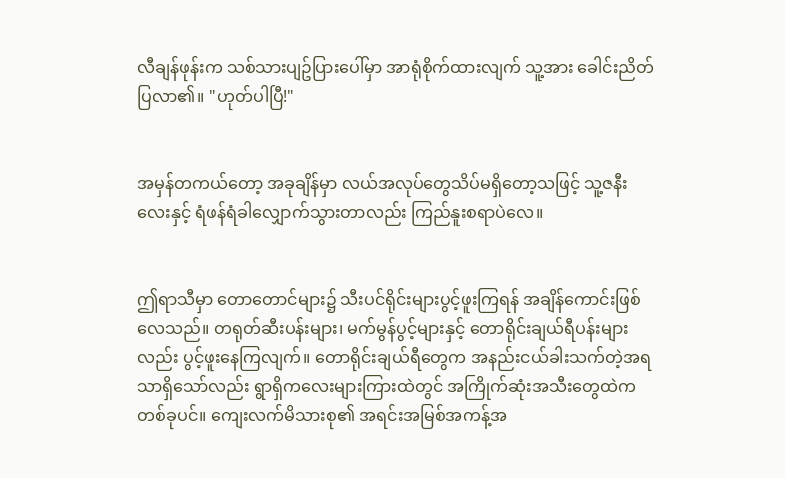လီချန်ဖုန်းက သစ်သားပျဥ်ပြားပေါ်မှာ အာရုံစိုက်ထားလျက် သူ့အား ခေါင်းညိတ်ပြလာ၏။ "ဟုတ်ပါပြီ!"


အမှန်တကယ်တော့ အခုချိန်မှာ လယ်အလုပ်တွေသိပ်မရှိတော့သဖြင့် သူ့ဇနီးလေးနှင့် ရံဖန်ရံခါလျှောက်သွားတာလည်း ကြည်နူးစရာပဲလေ။


ဤရာသီမှာ တောတောင်များ၌ သီးပင်ရိုင်းများပွင့်ဖူးကြရန် အချိန်ကောင်းဖြစ်လေသည်။ တရုတ်ဆီးပန်းများ၊ မက်မွန်ပွင့်များနှင့် တောရိုင်းချယ်ရီပန်းများလည်း ပွင့်ဖူးနေကြလျက်။ တောရိုင်းချယ်ရီတွေက အနည်းငယ်ခါးသက်တဲ့အရသာရှိသော်လည်း ရွာရှိကလေးများကြားထဲတွင် အကြိုက်ဆုံးအသီးတွေထဲက တစ်ခုပင်။ ကျေးလက်မိသားစု၏ အရင်းအမြစ်အကန့်အ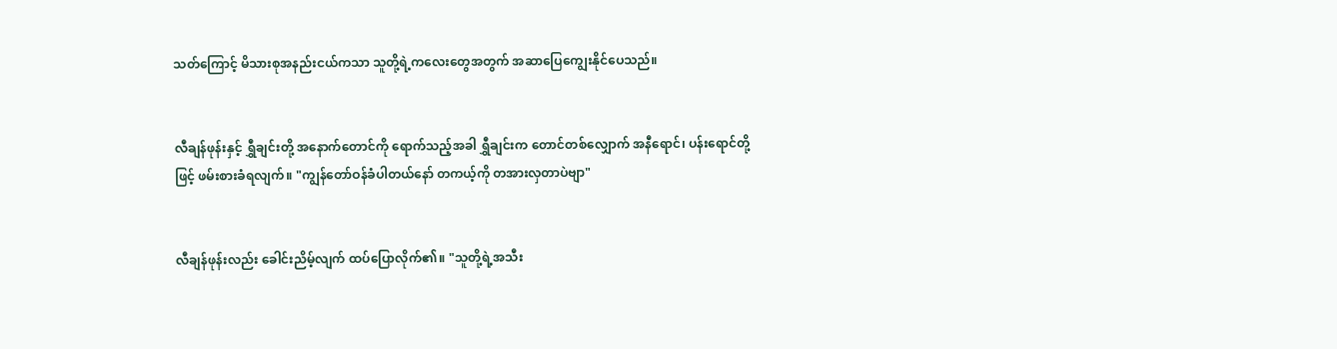သတ်ကြောင့် မိသားစုအနည်းငယ်ကသာ သူတို့ရဲ့ကလေးတွေအတွက် အဆာပြေကျွေးနိုင်ပေသည်။


လီချန်ဖုန်းနှင့် ရွှီချင်းတို့ အနောက်တောင်ကို ရောက်သည့်အခါ ရွှီချင်းက တောင်တစ်လျှောက် အနီရောင်၊ ပန်းရောင်တို့ဖြင့် ဖမ်းစားခံရလျက်။ "ကျွန်တော်ဝန်ခံပါတယ်နော် တကယ့်ကို တအားလှတာပဲဗျာ"


လီချန်ဖုန်းလည်း ခေါင်းညိမ့်လျက် ထပ်ပြောလိုက်၏။ "သူတို့ရဲ့အသီး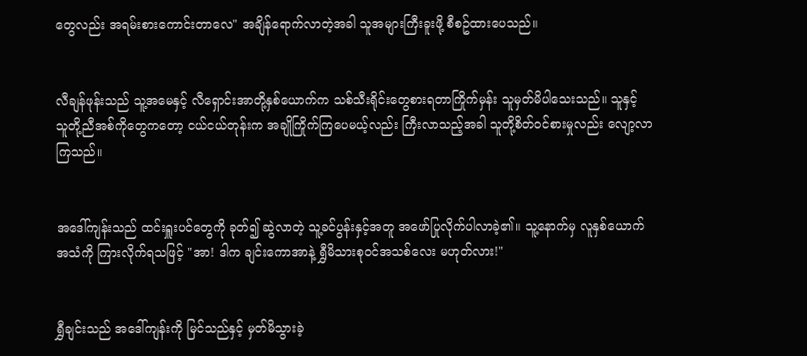တွေလည်း အရမ်းစားကောင်းတာလေ" အချိန်ရောက်လာတဲ့အခါ သူအများကြီးခူးဖို့ စီစဥ်ထားပေသည်။


လီချန်ဖုန်းသည် သူ့အမေနှင့် လီရှောင်းအာတို့နှစ်ယောက်က သစ်သီးရိုင်းတွေစားရတာကြိုက်မှန်း သူမှတ်မိပါသေးသည်။ သူနှင့် သူတို့ညီအစ်ကိုတွေကတော့ ငယ်ငယ်တုန်းက အချိုကြိုက်ကြပေမယ့်လည်း ကြီးလာသည့်အခါ သူတို့စိတ်ဝင်စားမှုလည်း လျော့လာကြသည်။


အဒေါ်ကျန်းသည် ထင်းရှူးပင်တွေကို ခုတ်၍ ဆွဲလာတဲ့ သူ့ခင်ပွန်းနှင့်အတူ အဖော်ပြုလိုက်ပါလာခဲ့၏။ သူ့နောက်မှ လူနှစ်ယောက်အသံကို ကြားလိုက်ရသဖြင့် "အာ! ဒါက ချင်းကောအာနဲ့ ရွှီမိသားစုဝင်အသစ်လေး မဟုတ်လား!"


ရွှီချင်းသည် အဒေါ်ကျန်းကို မြင်သည်နှင့် မှတ်မိသွားခဲ့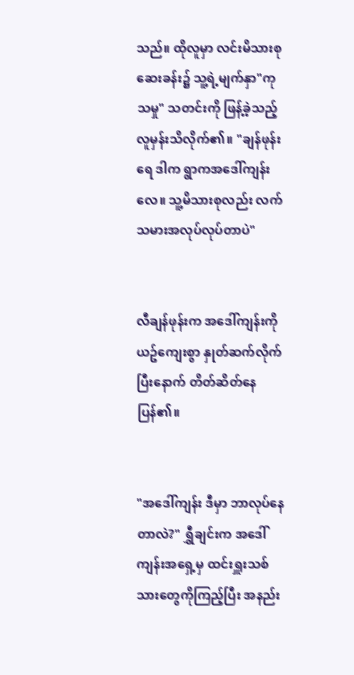သည်။ ထိုလူမှာ လင်းမိသားစုဆေးခန်း၌ သူ့ရဲ့မျက်နှာ"ကုသမှု" သတင်းကို ဖြန့်ခဲ့သည့် လူမှန်းသိလိုက်၏။ "ချန်ဖုန်းရေ ဒါက ရွာကအဒေါ်ကျန်းလေ။ သူ့မိသားစုလည်း လက်သမားအလုပ်လုပ်တာပဲ"


လီချန်ဖုန်းက အဒေါ်ကျန်းကို ယဥ်ကျေးစွာ နှုတ်ဆက်လိုက်ပြီးနောက် တိတ်ဆိတ်နေပြန်၏။


"အဒေါ်ကျန်း ဒီမှာ ဘာလုပ်နေတာလဲ?" ရွှီချင်းက အဒေါ်ကျန်းအရှေ့မှ ထင်းရှူးသစ်သားတွေကိုကြည့်ပြီး အနည်း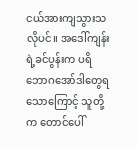ငယ်အားကျသွားသလိုပင်။ အဒေါ်ကျန်းရဲ့ခင်ပွန်းက ပရိဘောဂအော်ဒါတွေရသောကြောင့် သူတို့က တောင်ပေါ်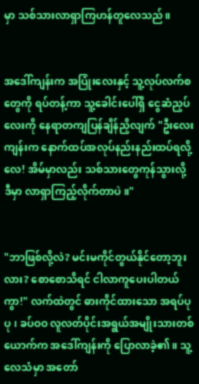မှာ သစ်သားလာရှာကြဟန်တူလေသည်။


အဒေါ်ကျန်းက အပြုံးလေးနှင့် သူ့လုပ်လက်စတွေကို ရပ်တန့်ကာ သူ့ခေါင်းပေါ်ရှိ ငွေဆံညှပ်လေးကို နေရာတကျပြန်ချိန်ညှိလျက် "ဦးလေးကျန်းက နောက်ထပ်အလုပ်နည်းနည်းထပ်ရလို့လေ! အိမ်မှာလည်း သစ်သားတွေကုန်သွားလို့ ဒီမှာ လာရှာကြည့်လိုက်တာပဲ။"


"ဘာဖြစ်လို့လဲ? မင်းမကိုင်တွယ်နိုင်တော့ဘူးလား? စောစောသိရင် ငါလာကူပေးပါတယ်ကွာ!" လက်ထဲတွင် ဓားကိုင်ထားသော အရပ်ပုပု၊ ခပ်ဝဝ လူလတ်ပိုင်းအရွယ်အမျိုးသားတစ်ယောက်က အဒေါ်ကျန်းကို ပြောလာခဲ့၏။ သူ့လေသံမှာ အတော်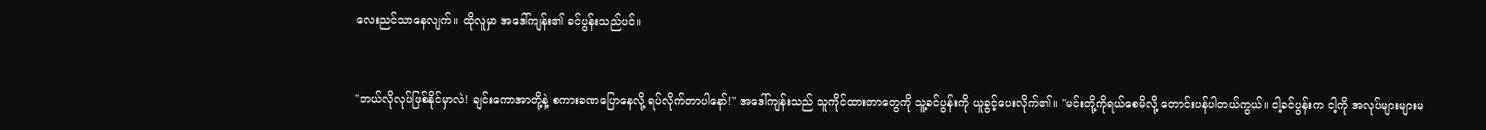လေးညင်သာနေလျက်။ ထိုလူမှာ အဒေါ်ကျန်း၏ ခင်ပွန်းသည်ပင်။


"ဘယ်လိုလုပ်ဖြစ်နိုင်မှာလဲ! ချင်းကောအာတို့နဲ့ စကားခဏပြောနေလို့ ရပ်လိုက်တာပါနော်!" အဒေါ်ကျန်းသည် သူကိုင်ထားတာတွေကို သူ့ခင်ပွန်းကို ယူခွင့်ပေးလိုက်၏။ "မင်းတို့ကိုရယ်စေမိလို့ တောင်းပန်ပါတယ်ကွယ်။ ငါ့ခင်ပွန်းက ငါ့ကို အလုပ်များများမ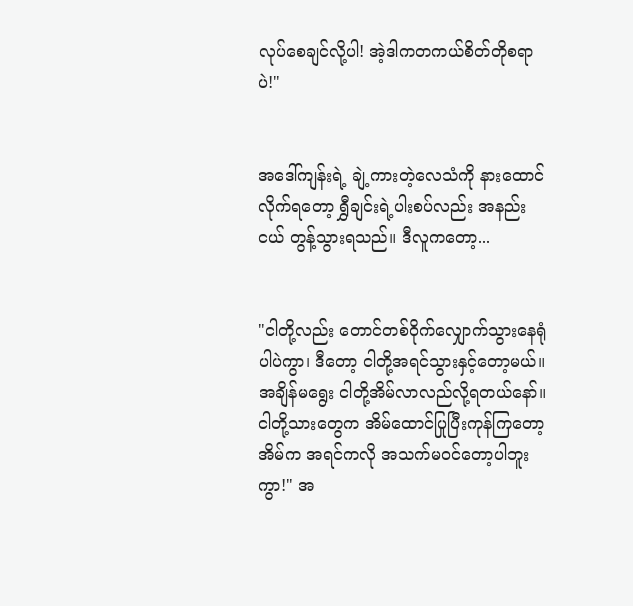လုပ်စေချင်လို့ပါ! အဲ့ဒါကတကယ်စိတ်တိုစရာပဲ!"


အဒေါ်ကျန်းရဲ့ ချဲ့ကားတဲ့လေသံကို နားထောင်လိုက်ရတော့ ရွှီချင်းရဲ့ပါးစပ်လည်း အနည်းငယ် တွန့်သွားရသည်။ ဒီလူကတော့...


"ငါတို့လည်း တောင်တစ်ဝိုက်လျှောက်သွားနေရုံပါပဲကွာ၊ ဒီတော့ ငါတို့အရင်သွားနှင့်တော့မယ်။ အချိန်မရွေး ငါတို့အိမ်လာလည်လို့ရတယ်နော်။ ငါတို့သားတွေက အိမ်ထောင်ပြုပြီးကုန်ကြတော့ အိမ်က အရင်ကလို အသက်မဝင်တော့ပါဘူးကွာ!" အ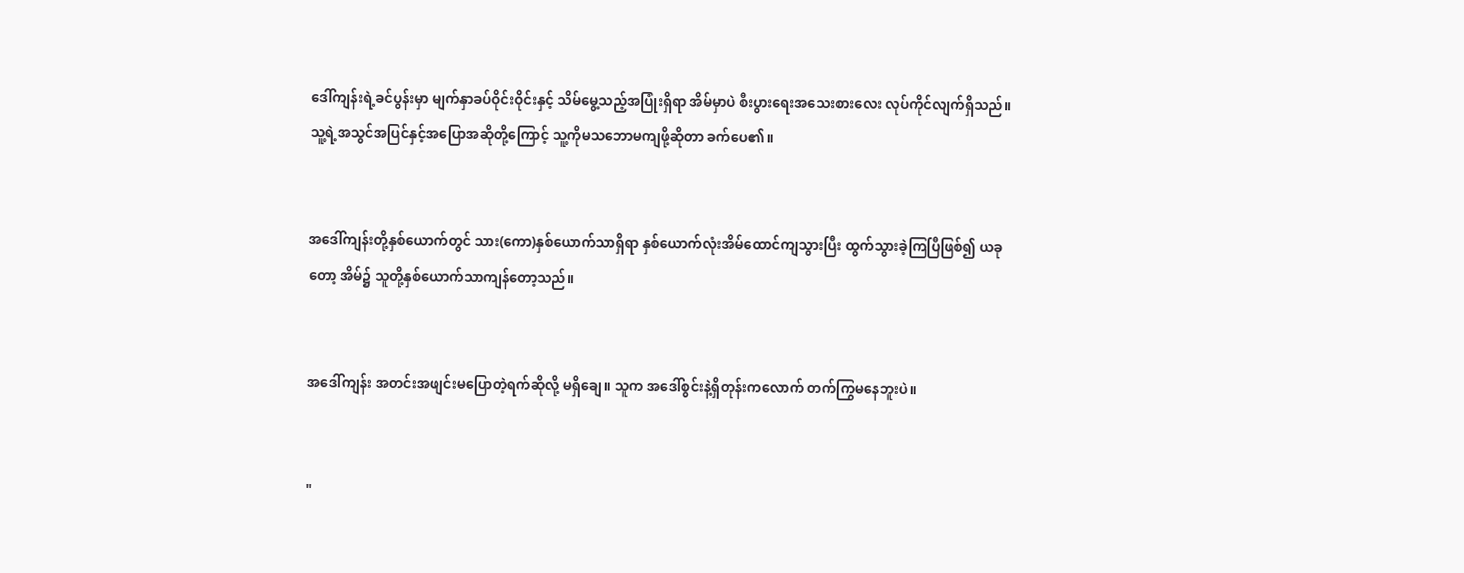ဒေါ်ကျန်းရဲ့ခင်ပွန်းမှာ မျက်နှာခပ်ဝိုင်းဝိုင်းနှင့် သိမ်မွေ့သည့်အပြုံးရှိရာ အိမ်မှာပဲ စီးပွားရေးအသေးစားလေး လုပ်ကိုင်လျက်ရှိသည်။ သူ့ရဲ့အသွင်အပြင်နှင့်အပြောအဆိုတို့ကြောင့် သူ့ကိုမသဘောမကျဖို့ဆိုတာ ခက်ပေ၏။


အဒေါ်ကျန်းတို့နှစ်ယောက်တွင် သား(ကော)နှစ်ယောက်သာရှိရာ နှစ်ယောက်လုံးအိမ်ထောင်ကျသွားပြီး ထွက်သွားခဲ့ကြပြီဖြစ်၍ ယခုတော့ အိမ်၌ သူတို့နှစ်ယောက်သာကျန်တော့သည်။


အဒေါ်ကျန်း အတင်းအဖျင်းမပြောတဲ့ရက်ဆိုလို့ မရှိချေ။ သူက အဒေါ်စွင်းနဲ့ရှိတုန်းကလောက် တက်ကြွမနေဘူးပဲ။


"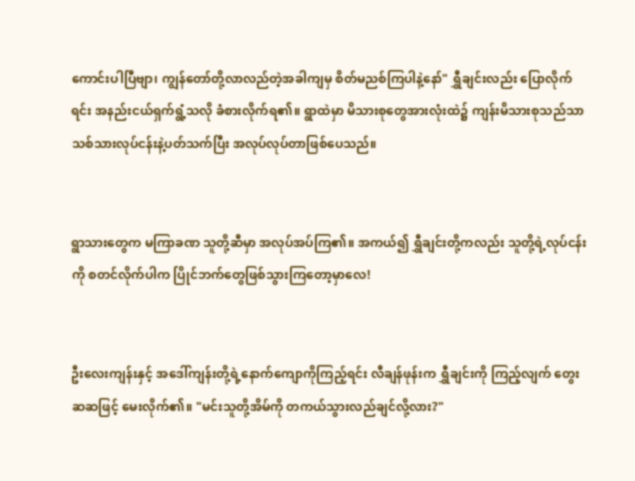ကောင်းပါပြီဗျာ၊ ကျွန်တော်တို့လာလည်တဲ့အခါကျမှ စိတ်မညစ်ကြပါနဲ့နော်" ရွှီချင်းလည်း ပြောလိုက်ရင်း အနည်းငယ်ရှက်ရွံ့သလို ခံစားလိုက်ရ၏။ ရွာထဲမှာ မိသားစုတွေအားလုံးထဲ၌ ကျန်းမိသားစုသည်သာ သစ်သားလုပ်ငန်းနဲ့ပတ်သက်ပြီး အလုပ်လုပ်တာဖြစ်ပေသည်။


ရွာသားတွေက မကြာခဏ သူတို့ဆီမှာ အလုပ်အပ်ကြ၏။ အကယ်၍ ရွှီချင်းတို့ကလည်း သူတို့ရဲ့လုပ်ငန်းကို စတင်လိုက်ပါက ပြိုင်ဘက်တွေဖြစ်သွားကြတော့မှာလေ!


ဦးလေးကျန်းနှင့် အဒေါ်ကျန်းတို့ရဲ့နောက်ကျောကိုကြည့်ရင်း လီချန်ဖုန်းက ရွှီချင်းကို ကြည့်လျက် တွေးဆဆဖြင့် မေးလိုက်၏။ "မင်းသူတို့အိမ်ကို တကယ်သွားလည်ချင်လို့လား?"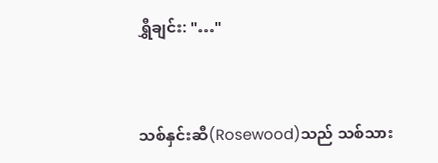ရွှီချင်း: "…"


သစ်နှင်းဆီ(Rosewood)သည် သစ်သား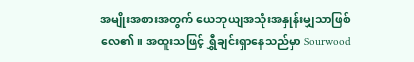အမျိုးအစားအတွက် ယေဘုယျအသုံးအနှုန်းမျှသာဖြစ်လေ၏။ အထူးသဖြင့် ရွှီချင်းရှာနေသည်မှာ Sourwood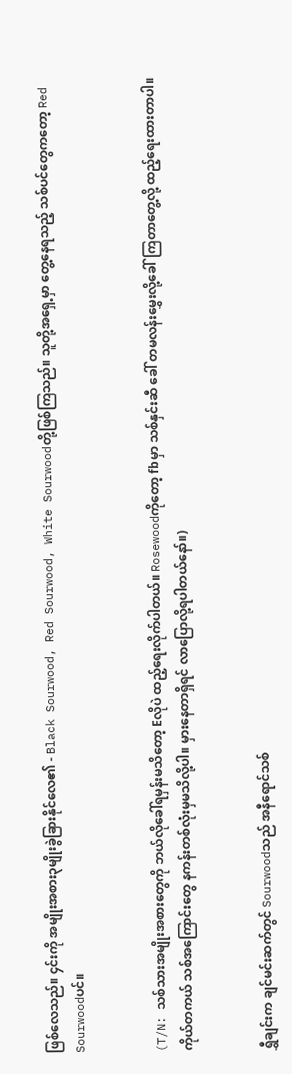ဖြစ်လေသည်။ ၄င်းကို အမျိုးအစား၃မျိုးခွဲခြားနိုင်လေ၏ - Black Sourwood, Red Sourwood, White Sourwoodတို့ဖြစ်ကြသည်။ သူတို့အရှေ့မှာ တွေ့နေရသည့် သစ်ပင်တွေကတော့ Red Sourwoodပင်။


(T/N: သစ်သားအမျိုးအစားတွေကို ဘယ်လိုခေါ်ရမှန်းမသိတော့ Eလိုပဲ ထည့်ရေးလိုက်ပါတယ်။ Rosewoodကိုတော့ fbမှာ သစ်နှင်းဆီ ခေါ် တမလန်းမွှေးလို့ခေါ်ကြတာတွေ့လို့ ထည့်ရေးထားတာပါ။ ကိုယ်တကယ် သစ်အကြောင်းတွေ နကန်းတစ်လုံးမှမသိလို့ပါ။ မှားနေတာရှိရင် လာပြောလို့ရပါတယ်နော်။)


ရွှီချင်းက ချင်မင်းဆက်တွင် Sourwoodသည် အနီရောင်သစ်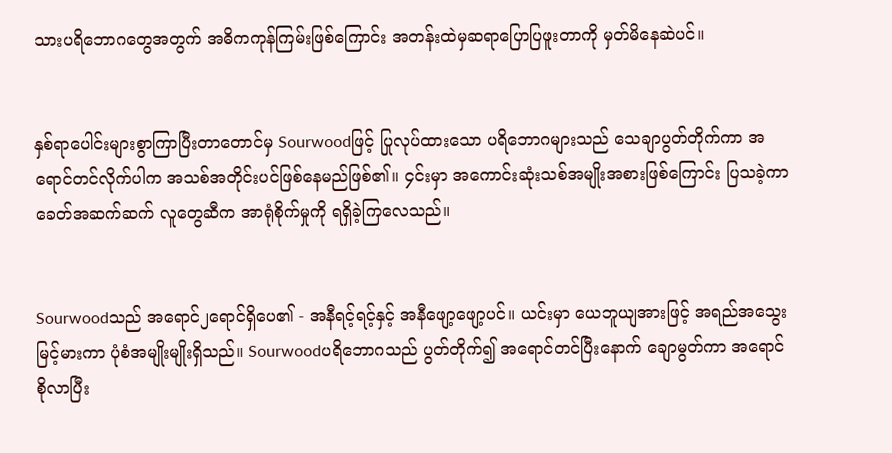သားပရိဘောဂတွေအတွက် အဓိကကုန်ကြမ်းဖြစ်ကြောင်း အတန်းထဲမှဆရာပြောပြဖူးတာကို မှတ်မိနေဆဲပင်။


နှစ်ရာပေါင်းများစွာကြာပြီးတာတောင်မှ Sourwoodဖြင့် ပြုလုပ်ထားသော ပရိဘောဂများသည် သေချာပွတ်တိုက်ကာ အရောင်တင်လိုက်ပါက အသစ်အတိုင်းပင်ဖြစ်နေမည်ဖြစ်၏။ ၄င်းမှာ အကောင်းဆုံးသစ်အမျိုးအစားဖြစ်ကြောင်း ပြသခဲ့ကာ ခေတ်အဆက်ဆက် လူတွေဆီက အာရုံစိုက်မှုကို ရရှိခဲ့ကြလေသည်။


Sourwoodသည် အရောင်၂ရောင်ရှိပေ၏ - အနီရင့်ရင့်နှင့် အနီဖျော့ဖျော့ပင်။ ယင်းမှာ ယေဘူယျအားဖြင့် အရည်အသွေးမြင့်မားကာ ပုံစံအမျိုးမျိုးရှိသည်။ Sourwoodပရိဘောဂသည် ပွတ်တိုက်၍ အရောင်တင်ပြီးနောက် ချောမွတ်ကာ အရောင်စိုလာပြီး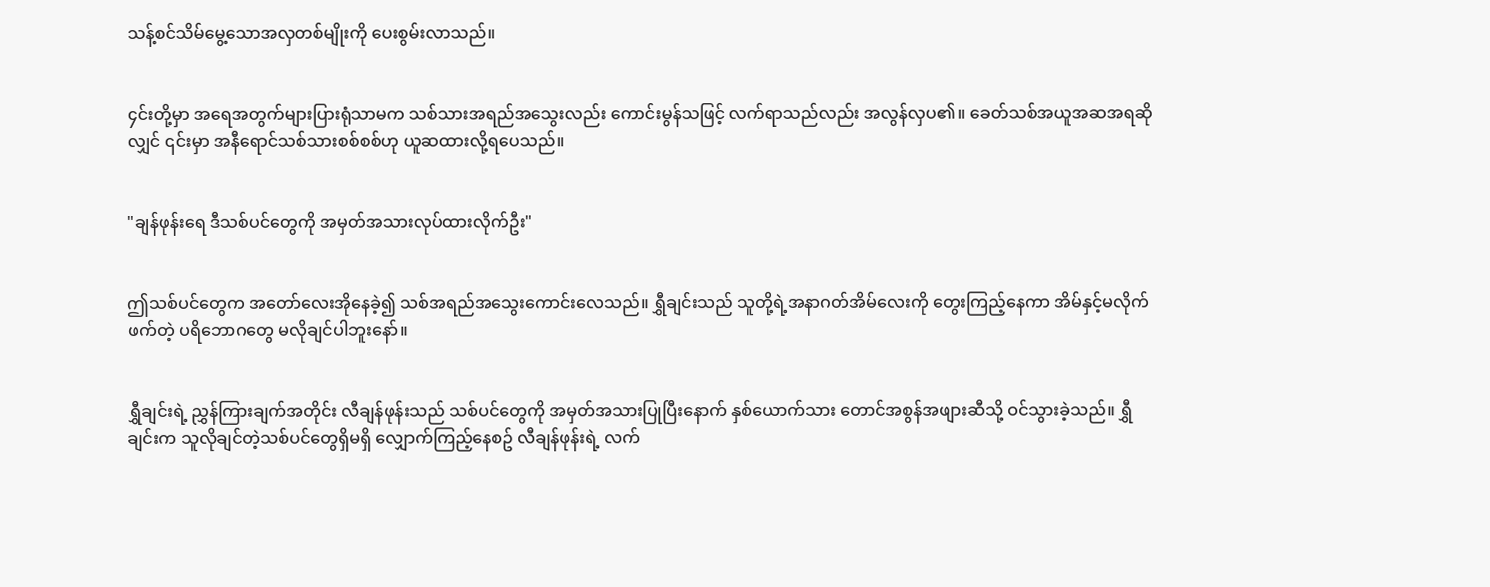သန့်စင်သိမ်မွေ့သောအလှတစ်မျိုးကို ပေးစွမ်းလာသည်။


၄င်းတို့မှာ အရေအတွက်များပြားရုံသာမက သစ်သားအရည်အသွေးလည်း ကောင်းမွန်သဖြင့် လက်ရာသည်လည်း အလွန်လှပ၏။ ခေတ်သစ်အယူအဆအရဆိုလျှင် ၎င်းမှာ အနီရောင်သစ်သားစစ်စစ်ဟု ယူဆထားလို့ရပေသည်။


"ချန်ဖုန်းရေ ဒီသစ်ပင်တွေကို အမှတ်အသားလုပ်ထားလိုက်ဦး"


ဤသစ်ပင်တွေက အတော်လေးအိုနေခဲ့၍ သစ်အရည်အသွေးကောင်းလေသည်။ ရွှီချင်းသည် သူတို့ရဲ့အနာဂတ်အိမ်လေးကို တွေးကြည့်နေကာ အိမ်နှင့်မလိုက်ဖက်တဲ့ ပရိဘောဂတွေ မလိုချင်ပါဘူးနော်။


ရွှီချင်းရဲ့ ညွှန်ကြားချက်အတိုင်း လီချန်ဖုန်းသည် သစ်ပင်တွေကို အမှတ်အသားပြုပြီးနောက် နှစ်ယောက်သား တောင်အစွန်အဖျားဆီသို့ ဝင်သွားခဲ့သည်။ ရွှီချင်းက သူလိုချင်တဲ့သစ်ပင်တွေရှိမရှိ လျှောက်ကြည့်နေစဥ် လီချန်ဖုန်းရဲ့ လက်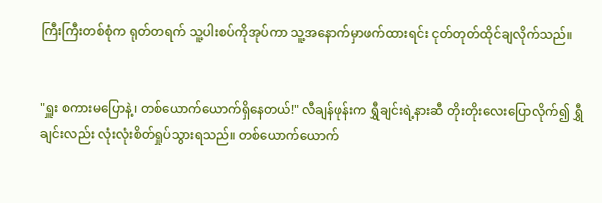ကြီးကြီးတစ်စုံက ရုတ်တရက် သူ့ပါးစပ်ကိုအုပ်ကာ သူ့အနောက်မှာဖက်ထားရင်း ငုတ်တုတ်ထိုင်ချလိုက်သည်။


"ရှူး စကားမပြောနဲ့၊ တစ်ယောက်ယောက်ရှိနေတယ်!" လီချန်ဖုန်းက ရွှီချင်းရဲ့နားဆီ တိုးတိုးလေးပြောလိုက်၍ ရွှီချင်းလည်း လုံးလုံးစိတ်ရှုပ်သွားရသည်။ တစ်ယောက်ယောက်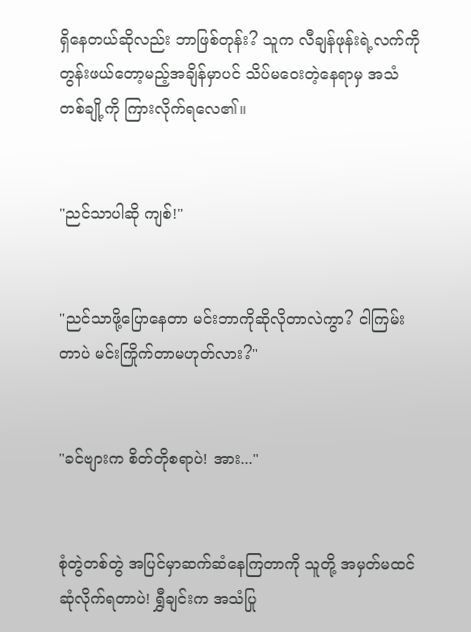ရှိနေတယ်ဆိုလည်း ဘာဖြစ်တုန်း? သူက လီချန်ဖုန်းရဲ့လက်ကို တွန်းဖယ်တော့မည့်အချိန်မှာပင် သိပ်မဝေးတဲ့နေရာမှ အသံတစ်ချို့ကို ကြားလိုက်ရလေ၏။


"ညင်သာပါဆို ကျစ်!"


"ညင်သာဖို့ပြောနေတာ မင်းဘာကိုဆိုလိုတာလဲကွာ? ငါကြမ်းတာပဲ မင်းကြိုက်တာမဟုတ်လား?"


"ခင်ဗျားက စိတ်တိုစရာပဲ! အား..."


စုံတွဲတစ်တွဲ အပြင်မှာဆက်ဆံနေကြတာကို သူတို့ အမှတ်မထင်ဆုံလိုက်ရတာပဲ! ရွှီချင်းက အသံပြု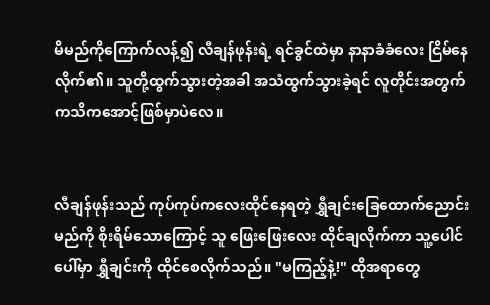မိမည်ကိုကြောက်လန့်၍ လီချန်ဖုန်းရဲ့ ရင်ခွင်ထဲမှာ နာနာခံခံလေး ငြိမ်နေလိုက်၏။ သူတို့ထွက်သွားတဲ့အခါ အသံထွက်သွားခဲ့ရင် လူတိုင်းအတွက် ကသိကအောင့်ဖြစ်မှာပဲလေ။


လီချန်ဖုန်းသည် ကုပ်ကုပ်ကလေးထိုင်နေရတဲ့ ရွှီချင်းခြေထောက်ညောင်းမည်ကို စိုးရိမ်သောကြောင့် သူ ဖြေးဖြေးလေး ထိုင်ချလိုက်ကာ သူ့ပေါင်ပေါ်မှာ ရွှီချင်းကို ထိုင်စေလိုက်သည်။ "မကြည့်နဲ့!" ထိုအရာတွေ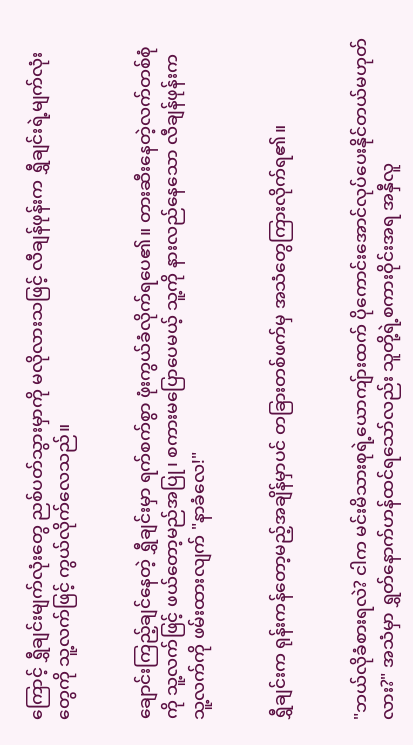ကြောင့် ရွှီချင်းမျက်လုံးတွေ ညစ်ပတ်သွားမှာကို မလိုလားသဖြင့် လီချန်ဖုန်းက ရွှီချင်းရဲ့မျက်လုံးတွေကို သူ့လက်ဖြင့် ကွယ်လိုက်လေသည်။


ချောင်းကြည့်ချင်နေတဲ့ ရွှီချင်းမှာ ရက်စက်စွာ ဖုံးကွယ်ခံလိုက်ရပေ၏။ တားဆီးနေတဲ့လက်တစ်စုံကို သူ့လက်ဖြင့် ဖယ်တော့မည်အပြု၊ စကားမပြောပေမယ့် သူ့ကို နားလည်နေသော လီချန်ဖုန်းက သူ့လက်ကို ဖမ်းထားလျက် "နာခံလေ!"


ရွှီချင်းက ရုန်းကန်တော့မည့်အချိန်မှာပင် တခြားတစ်ဖက်မှ အသံတွေကြားလိုက်ရ၏။


"ဘယ်လိုခံစားရလဲ? ငါက မင်းမိသားစုရဲ့ယောကျ်ားထက် ပိုကောင်းအောင်လုပ်ပေးနိုင်တယ်မဟုတ်လား?" အသံမှာ ရွှတ်နောက်ဟန်ထင်ရသော်လည်း သူတို့ရဲ့စကားဝိုင်းအရ အနှီလူ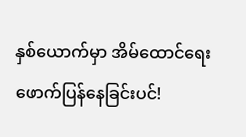နှစ်ယောက်မှာ အိမ်ထောင်ရေးဖောက်ပြန်နေခြင်းပင်!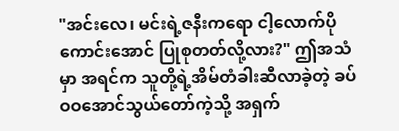"အင်းလေ၊ မင်းရဲ့ဇနီးကရော ငါ့လောက်ပိုကောင်းအောင် ပြုစုတတ်လို့လား?" ဤအသံမှာ အရင်က သူတို့ရဲ့အိမ်တံခါးဆီလာခဲ့တဲ့ ခပ်ဝဝအောင်သွယ်တော်ကဲ့သို့ အရှက်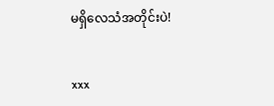မရှိလေသံအတိုင်းပဲ!


xxx